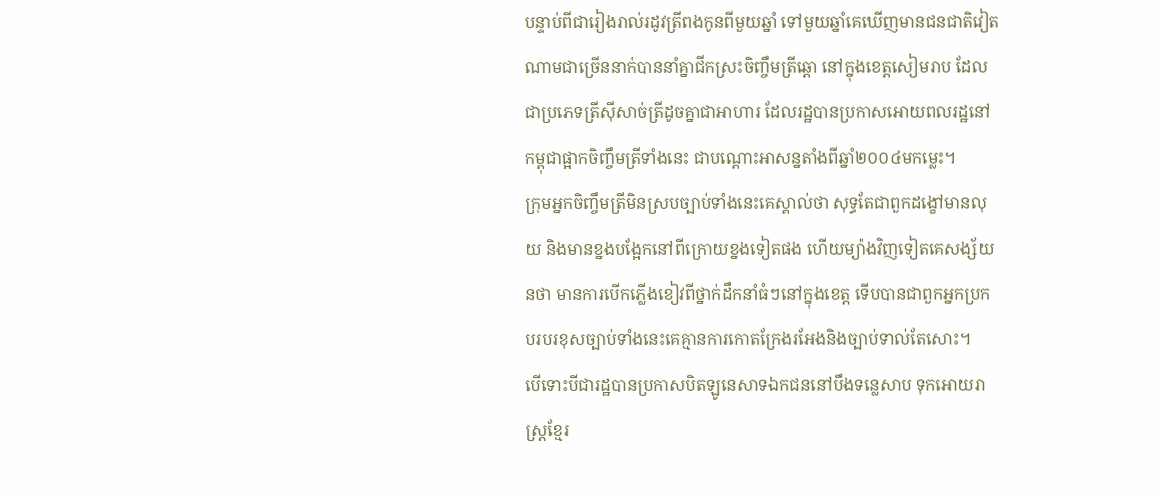បន្ទាប់ពីជារៀងរាល់រដូវត្រីពងកូនពីមួយឆ្នាំ ទៅមួយឆ្នាំគេឃើញមានជនជាតិវៀតណាមជាច្រើននាក់បាននាំគ្នាជីកស្រះចិញ្ចឹមត្រីឆ្តោ នៅក្នុងខេត្តសៀមរាប ដែលជាប្រភេទត្រីស៊ីសាច់ត្រីដូចគ្នាជាអាហារ ដែលរដ្ឋបានប្រកាសអោយពលរដ្ឋនៅកម្ពុជាផ្អាកចិញ្ចឹមត្រីទាំងនេះ ជាបណ្តោះអាសន្នតាំងពីឆ្នាំ២០០៤មកម្លេះ។
ក្រុមអ្នកចិញ្ចឹមត្រីមិនស្របច្បាប់ទាំងនេះគេស្គាល់ថា សុទ្ធតែជាពួកដង្ខៅមានលុយ និងមានខ្នងបង្អែកនៅពីក្រោយខ្នងទៀតផង ហើយម្យ៉ាងវិញទៀតគេសង្ស័យនថា មានការបើកភ្លើងខៀវពីថ្នាក់ដឹកនាំធំៗនៅក្នុងខេត្ត ទើបបានជាពួកអ្នកប្រកបរបរខុសច្បាប់ទាំងនេះគេគ្មានការកោតក្រែងរអែងនិងច្បាប់ទាល់តែសោះ។
បើទោះបីជារដ្ឋបានប្រកាសបិតឡូនេសាទឯកជននៅបឹងទន្លេសាប ទុកអោយរាស្រ្តខ្មែរ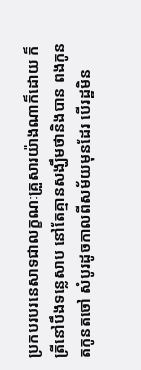ប្រកបរបរនេសាទជាលក្ខណៈគ្រួសារយ៉ាងណាក៏ដោយ ក៏ត្រីនៅបឹងទន្លេសាប នៅតែគ្មានសង្ឃឹមថានិងបាន ពងកូន តកូនតចៅ សំបូរដូចកាលពីសម័យមុនដែរ បើរដ្ឋមិន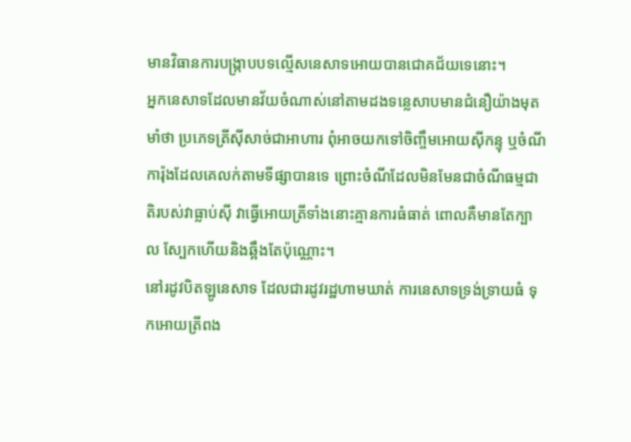មានវិធានការបង្ក្រាបបទល្មើសនេសាទអោយបានជោគជ័យទេនោះ។
អ្នកនេសាទដែលមានវ័យចំណាស់នៅតាមដងទន្លេសាបមានជំនឿយ៉ាងមុតមាំថា ប្រភេទត្រីស៊ីសាច់ជាអាហារ ពុំអាចយកទៅចិញ្ចឹមអោយស៊ីកន្ទុ ឬចំណីការ៉ុងដែលគេលក់តាមទីផ្សាបានទេ ព្រោះចំណីដែលមិនមែនជាចំណីធម្មជាតិរបស់វាធ្លាប់ស៊ី វាធ្វើអោយត្រីទាំងនោះគ្មានការធំធាត់ ពោលគឺមានតែក្បាល ស្បែកហើយនិងឆ្អឹងតែប៉ុណ្ណោះ។
នៅរដូវបិតឡូនេសាទ ដែលជារដូវរដ្ឋហាមឃាត់ ការនេសាទទ្រង់ទ្រាយធំ ទុកអោយត្រីពង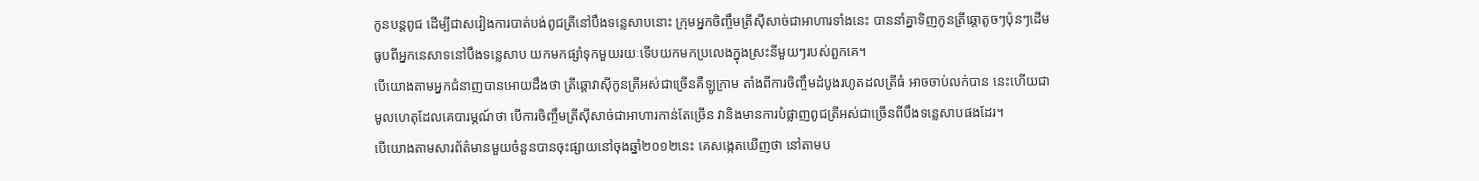កូនបន្តពូជ ដើម្បីជាសវៀងការបាត់បង់ពូជត្រីនៅបឹងទន្លេសាបនោះ ក្រុមអ្នកចិញ្ចឹមត្រីស៊ីសាច់ជាអាហារទាំងនេះ បាននាំគ្នាទិញកូនត្រីឆ្តោតូចៗប៉ុនៗដើមធូបពីអ្នកនេសាទនៅបឹងទន្លេសាប យកមកផ្សាំទុកមួយរយៈទើបយកមកប្រលេងក្នុងស្រះនីមួយៗរបស់ពួកគេ។
បើយោងតាមអ្នកជំនាញបានអោយដឹងថា ត្រីឆ្តោវាស៊ីកូនត្រីអស់ជាច្រើនគឺឡូក្រាម តាំងពីការចិញ្ចឹមដំបូងរហូតដលត្រីធំ អាចចាប់លក់បាន នេះហើយជាមូលហេតុដែលគេបារម្ភណ៍ថា បើការចិញ្ចឹមត្រីស៊ីសាច់ជាអាហារកាន់តែច្រើន វានិងមានការបំផ្លាញពូជត្រីអស់ជាច្រើនពីបឹងទន្លេសាបផងដែរ។
បើយោងតាមសារព័ត៌មានមួយចំនួនបានចុះផ្សាយនៅចុងឆ្នាំ២០១២នេះ គេសង្កេតឃើញថា នៅតាមប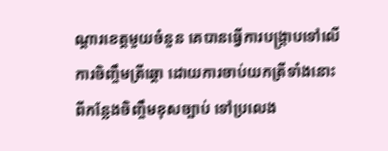ណ្តារខេត្តមួយចំនួន គេបានធ្វើការបង្ក្រាបទៅលើការចិញ្ចឹមត្រីឆ្តោ ដោយការចាប់យកត្រីទាំងនោះ ពីកន្លែងចិញ្ចឹមខុសច្បាប់ ទៅប្រលេង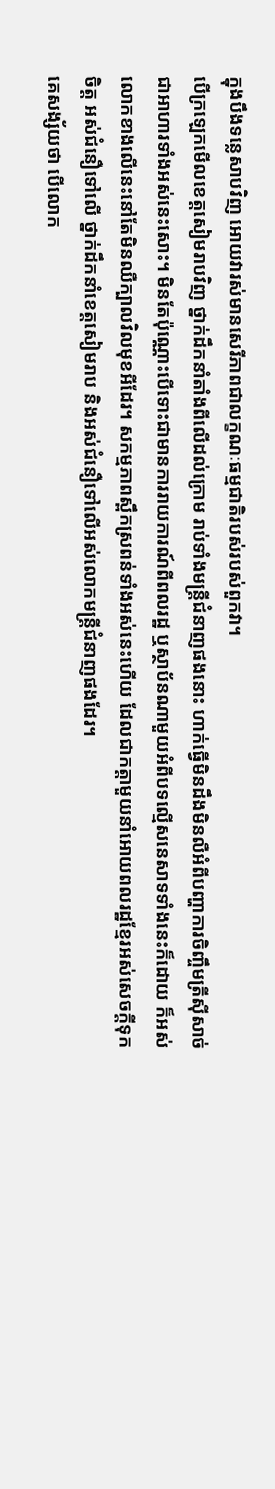ក្នុងបឹងទន្លេសាបវិញ អោយវារស់មានសេរីភាពជាលក្ខណៈធម្មជាតិរបស់របស់ពួកវា។
បើក្រឡេកមើលខេត្តសៀមរាបវិញ ថ្នាក់ដឹកនាំតាំងពីលើដល់ក្រោម រាប់ទាំងមន្រ្តីជំនាញផងនោះ ហាក់ធ្វើមិនដឹងមិនលឺអំពីបញ្ហាការចិញ្ចឹមត្រីស៊ីសាច់ជាអាហារទាំងអស់នេះសោះ។ មិនតែប៉ុណ្ណោះបើទោះជាមានការរាយការណ៍ពីពលរដ្ឋ ឬស្ថាប័នណាមួយអំពីបទល្មើសនេសាទទាំងនេះក៏ដោយ ក៏អស់លោកខាងលើនេះនៅតែមិនឈឺក្បាលវិលមុខអីដែរ។ សកម្មភាពស្ពឹកស្រពន់ទាំងអស់នេះហើយ ដែលជាកត្តាមួយនាំអោយពលរដ្ឋខ្មែរអស់សេចក្តីទុកចិត្ត អស់ជំនឿទៅលើ ថ្នាក់ដឹកនាំខេត្តសៀមរាប និងអស់ជំនឿទៅលើអស់លោកមន្រ្តីជំនាញផងដែរ។
គេសង្ស័យថា បើលោក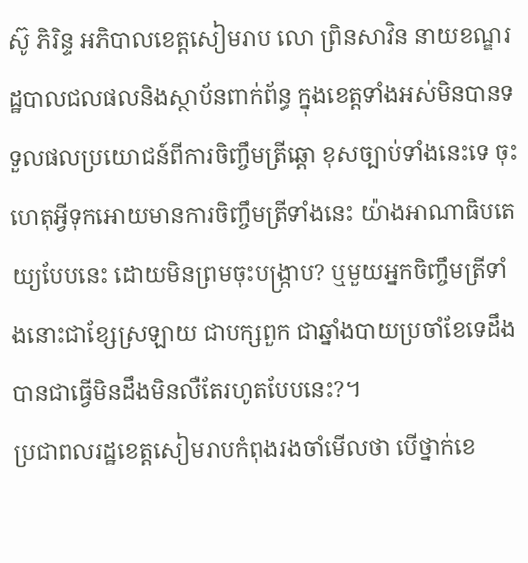ស៊ូ ភិរិន្ទ អភិបាលខេត្តសៀមរាប លោ ព្រិនសាវិន នាយខណ្ឌរដ្ឋបាលជលផលនិងស្ថាប័នពាក់ព័ន្ធ ក្នុងខេត្តទាំងអស់មិនបានទទួលផលប្រយោជន៍ពីការចិញ្ចឹមត្រីឆ្តោ ខុសច្បាប់ទាំងនេះទេ ចុះហេតុអ្វីទុកអោយមានការចិញ្ចឹមត្រីទាំងនេះ យ៉ាងអាណាធិបតេយ្យបែបនេះ ដោយមិនព្រមចុះបង្រ្កាប? ឬមួយអ្នកចិញ្ចឹមត្រីទាំងនោះជាខ្សែស្រឡាយ ជាបក្សពួក ជាឆ្នាំងបាយប្រចាំខែទេដឹង បានជាធ្វើមិនដឹងមិនលឺតែរហូតបែបនេះ?។
ប្រជាពលរដ្ឋខេត្តសៀមរាបកំពុងរងចាំមើលថា បើថ្នាក់ខេ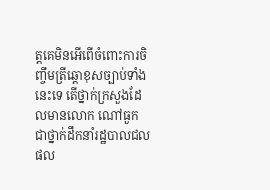ត្តគេមិនអើពើចំពោះការចិញ្ចឹមត្រីឆ្តោខុសច្បាប់ទាំងនេះទេ តើថ្នាក់ក្រសួងដែលមានលោក ណៅធួក ជាថ្នាក់ដឹកនាំរដ្ឋបាលជលផល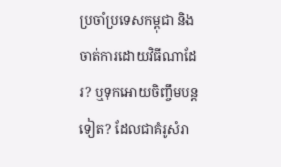ប្រចាំប្រទេសកម្ពុជា និងចាត់ការដោយវិធីណាដែរ? ឬទុកអោយចិញ្ចឹមបន្តទៀត? ដែលជាគំរូសំរា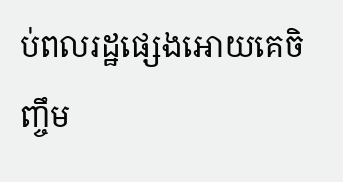ប់ពលរដ្ឋផ្សេងអោយគេចិញ្ចឹម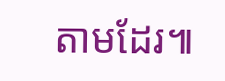តាមដែរ៕